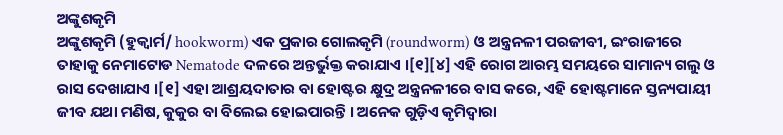ଅଙ୍କୁଶକୃମି
ଅଙ୍କୁଶକୃମି (ହୁକ୍ୱାର୍ମ/ hookworm) ଏକ ପ୍ରକାର ଗୋଲକୃମି (roundworm) ଓ ଅନ୍ତ୍ରନଳୀ ପରଜୀବୀ, ଇଂରାଜୀରେ ତାହାକୁ ନେମାଟୋଡ Nematode ଦଳରେ ଅନ୍ତର୍ଭୁକ୍ତ କରାଯାଏ ।[୧][୪] ଏହି ରୋଗ ଆରମ୍ଭ ସମୟରେ ସାମାନ୍ୟ ଗଲୁ ଓ ରାସ ଦେଖାଯାଏ ।[୧] ଏହା ଆଶ୍ରୟଦାତାର ବା ହୋଷ୍ଟର କ୍ଷୁଦ୍ର ଅନ୍ତ୍ରନଳୀରେ ବାସ କରେ, ଏହି ହୋଷ୍ଟମାନେ ସ୍ତନ୍ୟପାୟୀ ଜୀବ ଯଥା ମଣିଷ, କୁକୁର ବା ବିଲେଇ ହୋଇପାରନ୍ତି । ଅନେକ ଗୁଡ଼ିଏ କୃମିଦ୍ୱାରା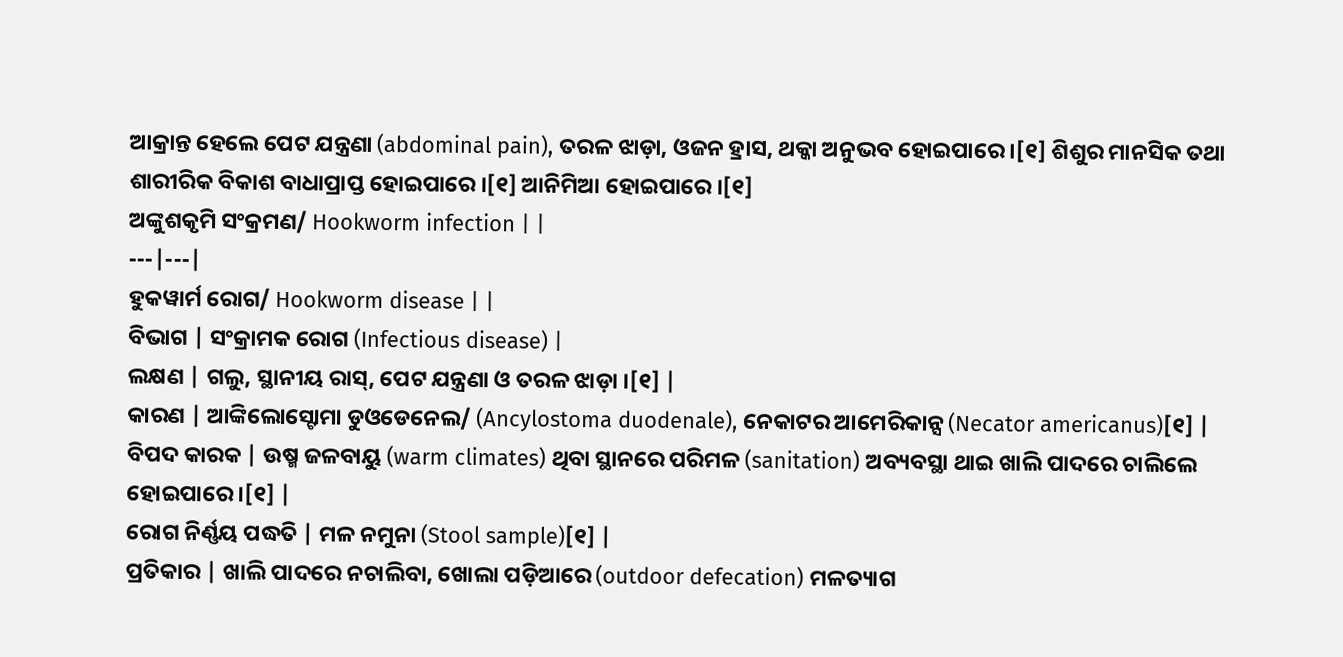ଆକ୍ରାନ୍ତ ହେଲେ ପେଟ ଯନ୍ତ୍ରଣା (abdominal pain), ତରଳ ଝାଡ଼ା, ଓଜନ ହ୍ରାସ, ଥକ୍କା ଅନୁଭବ ହୋଇପାରେ ।[୧] ଶିଶୁର ମାନସିକ ତଥା ଶାରୀରିକ ବିକାଶ ବାଧାପ୍ରାପ୍ତ ହୋଇପାରେ ।[୧] ଆନିମିଆ ହୋଇପାରେ ।[୧]
ଅଙ୍କୁଶକୃମି ସଂକ୍ରମଣ/ Hookworm infection | |
---|---|
ହୁକୱାର୍ମ ରୋଗ/ Hookworm disease | |
ବିଭାଗ | ସଂକ୍ରାମକ ରୋଗ (Infectious disease) |
ଲକ୍ଷଣ | ଗଲୁ, ସ୍ଥାନୀୟ ରାସ୍, ପେଟ ଯନ୍ତ୍ରଣା ଓ ତରଳ ଝାଡ଼ା ।[୧] |
କାରଣ | ଆଙ୍କିଲୋସ୍ଟୋମା ଡୁଓଡେନେଲ/ (Ancylostoma duodenale), ନେକାଟର ଆମେରିକାନ୍ସ (Necator americanus)[୧] |
ବିପଦ କାରକ | ଉଷ୍ମ ଜଳବାୟୁ (warm climates) ଥିବା ସ୍ଥାନରେ ପରିମଳ (sanitation) ଅବ୍ୟବସ୍ଥା ଥାଇ ଖାଲି ପାଦରେ ଚାଲିଲେ ହୋଇପାରେ ।[୧] |
ରୋଗ ନିର୍ଣ୍ଣୟ ପଦ୍ଧତି | ମଳ ନମୁନା (Stool sample)[୧] |
ପ୍ରତିକାର | ଖାଲି ପାଦରେ ନଚାଲିବା, ଖୋଲା ପଡ଼ିଆରେ (outdoor defecation) ମଳତ୍ୟାଗ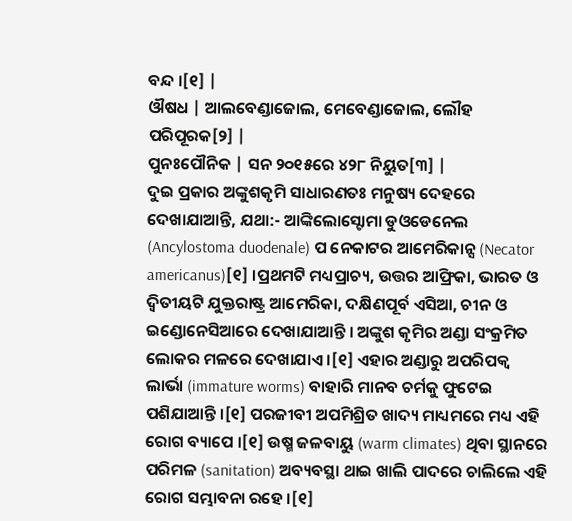ବନ୍ଦ ।[୧] |
ଔଷଧ | ଆଲବେଣ୍ଡାଜୋଲ, ମେବେଣ୍ଡାଜୋଲ, ଲୌହ ପରିପୂରକ[୨] |
ପୁନଃପୌନିକ | ସନ ୨୦୧୫ରେ ୪୨୮ ନିୟୁତ[୩] |
ଦୁଇ ପ୍ରକାର ଅଙ୍କୁଶକୃମି ସାଧାରଣତଃ ମନୁଷ୍ୟ ଦେହରେ ଦେଖାଯାଆନ୍ତି, ଯଥା:- ଆଙ୍କିଲୋସ୍ଟୋମା ଡୁଓଡେନେଲ (Ancylostoma duodenale) ପ ନେକାଟର ଆମେରିକାନ୍ସ (Necator americanus)[୧] ।ପ୍ରଥମଟି ମଧ୍ୟପ୍ରାଚ୍ୟ, ଉତ୍ତର ଆଫ୍ରିକା, ଭାରତ ଓ ଦ୍ୱିତୀୟଟି ଯୁକ୍ତରାଷ୍ଟ୍ର ଆମେରିକା, ଦକ୍ଷିଣପୂର୍ବ ଏସିଆ, ଚୀନ ଓ ଇଣ୍ଡୋନେସିଆରେ ଦେଖାଯାଆନ୍ତି । ଅଙ୍କୁଶ କୃମିର ଅଣ୍ଡା ସଂକ୍ରମିତ ଲୋକର ମଳରେ ଦେଖାଯାଏ ।[୧] ଏହାର ଅଣ୍ଡାରୁ ଅପରିପକ୍ୱ ଲାର୍ଭା (immature worms) ବାହାରି ମାନବ ଚର୍ମକୁ ଫୁଟେଇ ପଶିଯାଆନ୍ତି ।[୧] ପରଜୀବୀ ଅପମିଶ୍ରିତ ଖାଦ୍ୟ ମାଧ୍ୟମରେ ମଧ୍ୟ ଏହି ରୋଗ ବ୍ୟାପେ ।[୧] ଉଷ୍ମ ଜଳବାୟୁ (warm climates) ଥିବା ସ୍ଥାନରେ ପରିମଳ (sanitation) ଅବ୍ୟବସ୍ଥା ଥାଇ ଖାଲି ପାଦରେ ଚାଲିଲେ ଏହି ରୋଗ ସମ୍ଭାବନା ରହେ ।[୧]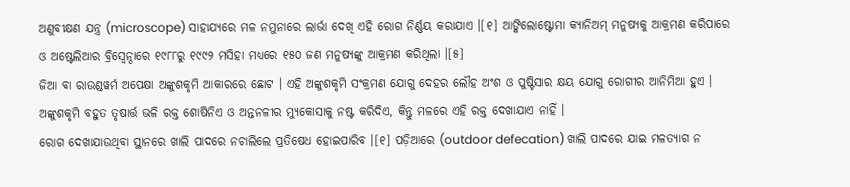ଅଣୁବୀକ୍ଷଣ ଯନ୍ତ୍ର (microscope) ସାହାଯ୍ୟରେ ମଳ ନମୁନାରେ ଲାର୍ଭା ଦେଖି ଏହି ରୋଗ ନିର୍ଣ୍ଣୟ କରାଯାଏ ।[୧] ଆଙ୍କିଲୋଷ୍ଟୋମା କ୍ୟାନିଅମ୍ ମନୁଷ୍ୟକୁ ଆକ୍ରମଣ କରିପାରେ ଓ ଅଷ୍ଟେଲିଆର ବ୍ରିସ୍ବେନ୍ଠାରେ ୧୯୮୮ରୁ ୧୯୯୨ ମସିହା ମଧ୍ୟରେ ୧୫୦ ଜଣ ମନୁଷ୍ୟଙ୍କୁ ଆକ୍ରମଣ କରିଥିଲା ।[୫]
ଜିଆ ବା ରାଉଣ୍ଡୱର୍ମ ଅପେକ୍ଷା ଅଙ୍କୁଶକୃମି ଆକାରରେ ଛୋଟ । ଏହି ଅଙ୍କୁଶକୃମି ସଂକ୍ରମଣ ଯୋଗୁ ଦେହର ଲୌହ ଅଂଶ ଓ ପୁଷ୍ଟିସାର କ୍ଷୟ ଯୋଗୁ ରୋଗୀର ଆନିମିଆ ହୁଏ । ଅଙ୍କୁଶକୃମି ବହୁତ ତୃଷାର୍ତ୍ତ ଭଳି ରକ୍ତ ଶୋଷିନିଏ ଓ ଅନ୍ତନଳୀର ମ୍ୟୁକୋସାକୁ ନଷ୍ଟ କରିଦିଏ, କିନ୍ତୁ ମଳରେ ଏହି ରକ୍ତ ଦେଖାଯାଏ ନାହିଁ ।
ରୋଗ ଦେଖାଯାଉଥିବା ସ୍ଥାନରେ ଖାଲି ପାଦରେ ନଚାଲିଲେ ପ୍ରତିଷେଧ ହୋଇପାରିବ ।[୧] ପଡ଼ିଆରେ (outdoor defecation) ଖାଲି ପାଦରେ ଯାଇ ମଳତ୍ୟାଗ ନ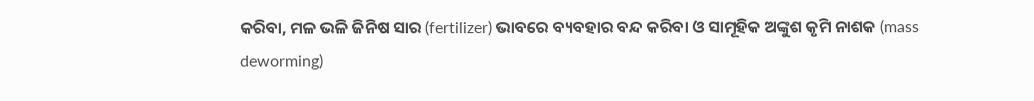କରିବା, ମଳ ଭଳି ଜିନିଷ ସାର (fertilizer) ଭାବରେ ବ୍ୟବହାର ବନ୍ଦ କରିବା ଓ ସାମୂହିକ ଅଙ୍କୁଶ କୃମି ନାଶକ (mass deworming)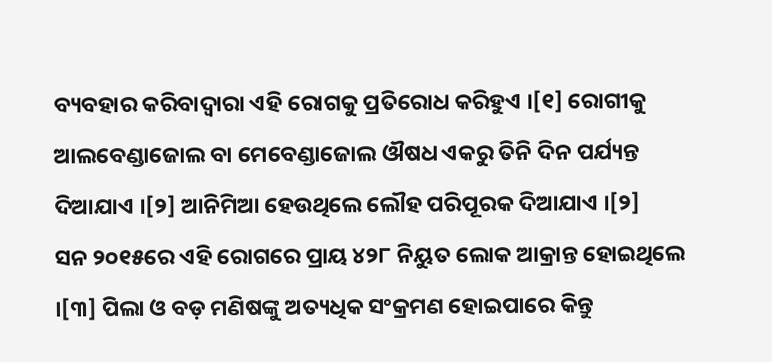ବ୍ୟବହାର କରିବାଦ୍ୱାରା ଏହି ରୋଗକୁ ପ୍ରତିରୋଧ କରିହୁଏ ।[୧] ରୋଗୀକୁ ଆଲବେଣ୍ଡାଜୋଲ ବା ମେବେଣ୍ଡାଜୋଲ ଔଷଧ ଏକରୁ ତିନି ଦିନ ପର୍ଯ୍ୟନ୍ତ ଦିଆଯାଏ ।[୨] ଆନିମିଆ ହେଉଥିଲେ ଲୌହ ପରିପୂରକ ଦିଆଯାଏ ।[୨]
ସନ ୨୦୧୫ରେ ଏହି ରୋଗରେ ପ୍ରାୟ ୪୨୮ ନିୟୁତ ଲୋକ ଆକ୍ରାନ୍ତ ହୋଇଥିଲେ ।[୩] ପିଲା ଓ ବଡ଼ ମଣିଷଙ୍କୁ ଅତ୍ୟଧିକ ସଂକ୍ରମଣ ହୋଇପାରେ କିନ୍ତୁ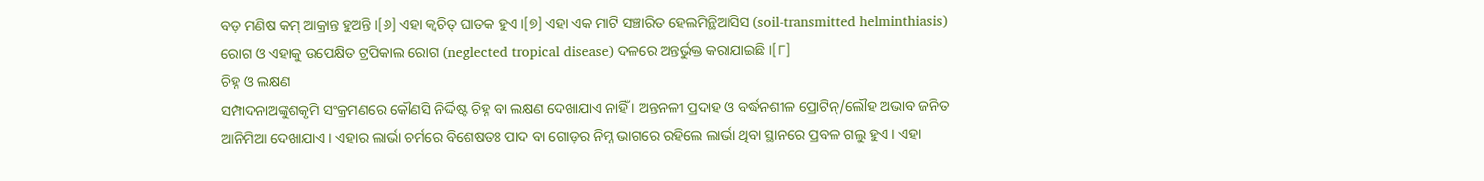ବଡ଼ ମଣିଷ କମ୍ ଆକ୍ରାନ୍ତ ହୁଅନ୍ତି ।[୬] ଏହା କ୍ୱଚିତ୍ ଘାତକ ହୁଏ ।[୭] ଏହା ଏକ ମାଟି ସଞ୍ଚାରିତ ହେଲମିନ୍ଥିଆସିସ (soil-transmitted helminthiasis) ରୋଗ ଓ ଏହାକୁ ଉପେକ୍ଷିତ ଟ୍ରପିକାଲ ରୋଗ (neglected tropical disease) ଦଳରେ ଅନ୍ତର୍ଭୁକ୍ତ କରାଯାଇଛି ।[୮]
ଚିହ୍ନ ଓ ଲକ୍ଷଣ
ସମ୍ପାଦନାଅଙ୍କୁଶକୃମି ସଂକ୍ରମଣରେ କୌଣସି ନିର୍ଦ୍ଦିଷ୍ଟ ଚିହ୍ନ ବା ଲକ୍ଷଣ ଦେଖାଯାଏ ନାହିଁ । ଅନ୍ତନଳୀ ପ୍ରଦାହ ଓ ବର୍ଦ୍ଧନଶୀଳ ପ୍ରୋଟିନ୍/ଲୌହ ଅଭାବ ଜନିତ ଆନିମିଆ ଦେଖାଯାଏ । ଏହାର ଲାର୍ଭା ଚର୍ମରେ ବିଶେଷତଃ ପାଦ ବା ଗୋଡ଼ର ନିମ୍ନ ଭାଗରେ ରହିଲେ ଲାର୍ଭା ଥିବା ସ୍ଥାନରେ ପ୍ରବଳ ଗଲୁ ହୁଏ । ଏହା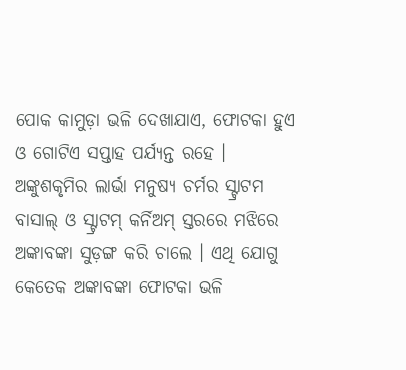ପୋକ କାମୁଡ଼ା ଭଳି ଦେଖାଯାଏ, ଫୋଟକା ହୁଏ ଓ ଗୋଟିଏ ସପ୍ତାହ ପର୍ଯ୍ୟନ୍ତ ରହେ ।
ଅଙ୍କୁଶକୃମିର ଲାର୍ଭା ମନୁଷ୍ୟ ଚର୍ମର ସ୍ଟ୍ରାଟମ ବାସାଲ୍ ଓ ସ୍ଟ୍ରାଟମ୍ କର୍ନିଅମ୍ ସ୍ତରରେ ମଝିରେ ଅଙ୍କାବଙ୍କା ସୁଡ଼ଙ୍ଗ କରି ଚାଲେ । ଏଥି ଯୋଗୁ କେତେକ ଅଙ୍କାବଙ୍କା ଫୋଟକା ଭଳି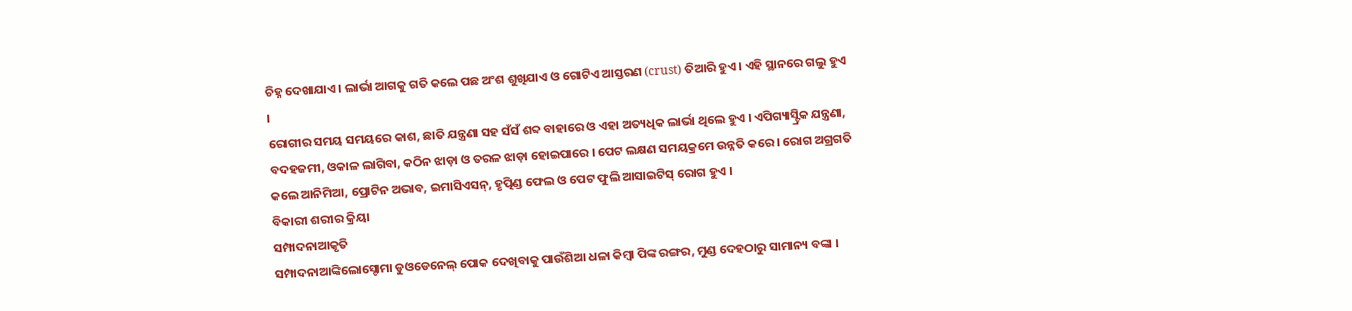ଚିହ୍ନ ଦେଖାଯାଏ । ଲାର୍ଭା ଆଗକୁ ଗତି କଲେ ପଛ ଅଂଶ ଶୁଖିଯାଏ ଓ ଗୋଟିଏ ଆସ୍ତରଣ (crust) ତିଆରି ହୁଏ । ଏହି ସ୍ଥାନରେ ଗଲୁ ହୁଏ ।
ରୋଗୀର ସମୟ ସମୟରେ କାଶ, ଛାତି ଯନ୍ତ୍ରଣା ସହ ସଁସଁ ଶବ୍ଦ ବାହାରେ ଓ ଏହା ଅତ୍ୟଧିକ ଲାର୍ଭା ଥିଲେ ହୁଏ । ଏପିଗ୍ୟାସ୍ଟ୍ରିକ ଯନ୍ତ୍ରଣା, ବଦହଜମୀ, ଓକାଳ ଲାଗିବା, କଠିନ ଝାଡ଼ା ଓ ତରଳ ଝାଡ଼ା ହୋଇପାରେ । ପେଟ ଲକ୍ଷଣ ସମୟକ୍ରମେ ଉନ୍ନତି କରେ । ରୋଗ ଅଗ୍ରଗତି କଲେ ଆନିମିଆ, ପ୍ରୋଟିନ ଅଭାବ, ଇମାସିଏସନ୍, ହୃତ୍ପିଣ୍ଡ ଫେଲ ଓ ପେଟ ଫୁଲି ଆସାଇଟିସ୍ ରୋଗ ହୁଏ ।
ବିକାରୀ ଶରୀର କ୍ରିୟା
ସମ୍ପାଦନାଆକୃତି
ସମ୍ପାଦନାଆଙ୍କିଲୋସ୍ଟୋମା ଡୁଓଡେନେଲ୍ ପୋକ ଦେଖିବାକୁ ପାଉଁଶିଆ ଧଳା କିମ୍ବା ପିଙ୍କ ରଙ୍ଗର, ମୁଣ୍ଡ ଦେହଠାରୁ ସାମାନ୍ୟ ବଙ୍କା ।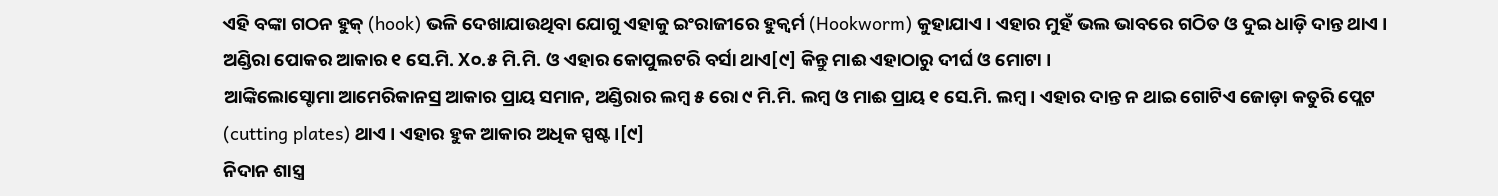ଏହି ବଙ୍କା ଗଠନ ହୁକ୍ (hook) ଭଳି ଦେଖାଯାଉଥିବା ଯୋଗୁ ଏହାକୁ ଇଂରାଜୀରେ ହୁକ୍ୱର୍ମ (Hookworm) କୁହାଯାଏ । ଏହାର ମୁହଁ ଭଲ ଭାବରେ ଗଠିତ ଓ ଦୁଇ ଧାଡ଼ି ଦାନ୍ତ ଥାଏ । ଅଣ୍ଡିରା ପୋକର ଆକାର ୧ ସେ.ମି. X୦.୫ ମି.ମି. ଓ ଏହାର କୋପୁଲଟରି ବର୍ସା ଥାଏ[୯] କିନ୍ତୁ ମାଈ ଏହାଠାରୁ ଦୀର୍ଘ ଓ ମୋଟା ।
ଆଙ୍କିଲୋସ୍ଟୋମା ଆମେରିକାନସ୍ର ଆକାର ପ୍ରାୟ ସମାନ, ଅଣ୍ଡିରାର ଲମ୍ବ ୫ ରୋ ୯ ମି.ମି. ଲମ୍ବ ଓ ମାଈ ପ୍ରାୟ ୧ ସେ.ମି. ଲମ୍ବ । ଏହାର ଦାନ୍ତ ନ ଥାଇ ଗୋଟିଏ ଜୋଡ଼ା କତୁରି ପ୍ଲେଟ (cutting plates) ଥାଏ । ଏହାର ହୁକ ଆକାର ଅଧିକ ସ୍ପଷ୍ଟ ।[୯]
ନିଦାନ ଶାସ୍ତ୍ର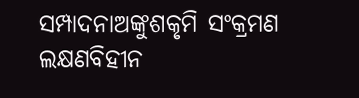ସମ୍ପାଦନାଅଙ୍କୁଶକୃମି ସଂକ୍ରମଣ ଲକ୍ଷଣବିହୀନ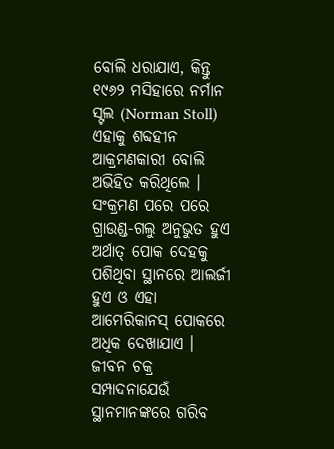ବୋଲି ଧରାଯାଏ, କିନ୍ତୁ ୧୯୬୨ ମସିହାରେ ନର୍ମାନ ସ୍ଟଲ (Norman Stoll) ଏହାକୁ ଶବ୍ଦହୀନ ଆକ୍ରମଣକାରୀ ବୋଲି ଅଭିହିତ କରିଥିଲେ । ସଂକ୍ରମଣ ପରେ ପରେ ଗ୍ରାଉଣ୍ଡ-ଗଲୁ ଅନୁଭୁତ ହୁଏ ଅର୍ଥାତ୍ ପୋକ ଦେହକୁ ପଶିଥିବା ସ୍ଥାନରେ ଆଲର୍ଜୀ ହୁଏ ଓ ଏହା ଆମେରିକାନସ୍ ପୋକରେ ଅଧିକ ଦେଖାଯାଏ ।
ଜୀବନ ଚକ୍ର
ସମ୍ପାଦନାଯେଉଁ ସ୍ଥାନମାନଙ୍କରେ ଗରିବ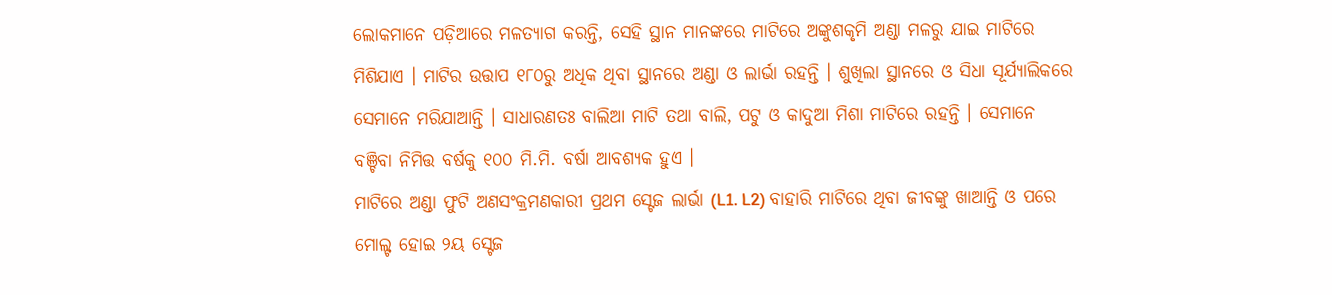ଲୋକମାନେ ପଡ଼ିଆରେ ମଳତ୍ୟାଗ କରନ୍ତି, ସେହି ସ୍ଥାନ ମାନଙ୍କରେ ମାଟିରେ ଅଙ୍କୁଶକୃମି ଅଣ୍ଡା ମଳରୁ ଯାଇ ମାଟିରେ ମିଶିଯାଏ । ମାଟିର ଉତ୍ତାପ ୧୮୦ରୁ ଅଧିକ ଥିବା ସ୍ଥାନରେ ଅଣ୍ଡା ଓ ଲାର୍ଭା ରହନ୍ତି । ଶୁଖିଲା ସ୍ଥାନରେ ଓ ସିଧା ସୂର୍ଯ୍ୟାଲିକରେ ସେମାନେ ମରିଯାଆନ୍ତି । ସାଧାରଣତଃ ବାଲିଆ ମାଟି ତଥା ବାଲି, ପଟୁ ଓ କାଦୁଆ ମିଶା ମାଟିରେ ରହନ୍ତି । ସେମାନେ ବଞ୍ଚିବା ନିମିତ୍ତ ବର୍ଷକୁ ୧୦୦ ମି.ମି. ବର୍ଷା ଆବଶ୍ୟକ ହୁଏ ।
ମାଟିରେ ଅଣ୍ଡା ଫୁଟି ଅଣସଂକ୍ରମଣକାରୀ ପ୍ରଥମ ସ୍ଟେଜ ଲାର୍ଭା (L1. L2) ବାହାରି ମାଟିରେ ଥିବା ଜୀବଙ୍କୁ ଖାଆନ୍ତି ଓ ପରେ ମୋଲ୍ଟ ହୋଇ ୨ୟ ସ୍ଟେଜ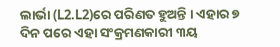ଲାର୍ଭା (L2.L2)ରେ ପରିଣତ ହୁଅନ୍ତି । ଏହାର ୭ ଦିନ ପରେ ଏହା ସଂକ୍ରମଣକାରୀ ୩ୟ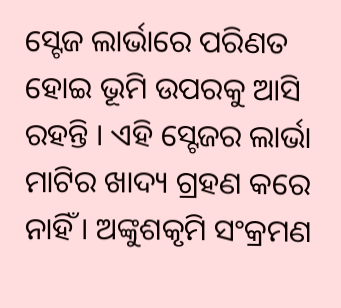ସ୍ଟେଜ ଲାର୍ଭାରେ ପରିଣତ ହୋଇ ଭୂମି ଉପରକୁ ଆସି ରହନ୍ତି । ଏହି ସ୍ଟେଜର ଲାର୍ଭା ମାଟିର ଖାଦ୍ୟ ଗ୍ରହଣ କରେ ନାହିଁ । ଅଙ୍କୁଶକୃମି ସଂକ୍ରମଣ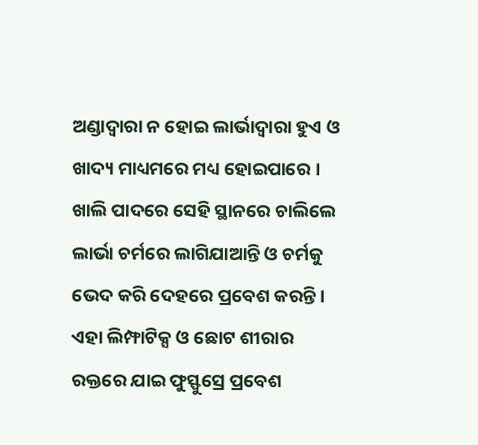ଅଣ୍ଡାଦ୍ୱାରା ନ ହୋଇ ଲାର୍ଭାଦ୍ୱାରା ହୁଏ ଓ ଖାଦ୍ୟ ମାଧ୍ୟମରେ ମଧ୍ୟ ହୋଇପାରେ । ଖାଲି ପାଦରେ ସେହି ସ୍ଥାନରେ ଚାଲିଲେ ଲାର୍ଭା ଚର୍ମରେ ଲାଗିଯାଆନ୍ତି ଓ ଚର୍ମକୁ ଭେଦ କରି ଦେହରେ ପ୍ରବେଶ କରନ୍ତି । ଏହା ଲିମ୍ଫାଟିକ୍ସ ଓ ଛୋଟ ଶୀରାର ରକ୍ତରେ ଯାଇ ଫୁସ୍ଫୁସ୍ରେ ପ୍ରବେଶ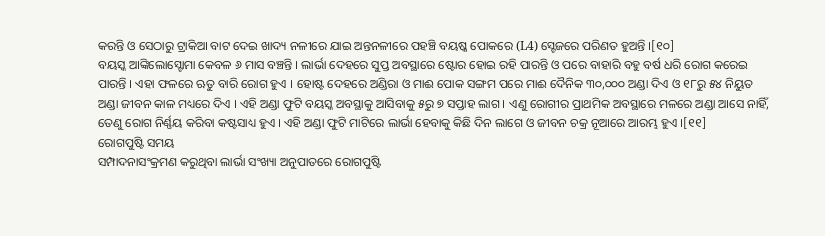କରନ୍ତି ଓ ସେଠାରୁ ଟ୍ରାକିଆ ବାଟ ଦେଇ ଖାଦ୍ୟ ନଳୀରେ ଯାଇ ଅନ୍ତନଳୀରେ ପହଞ୍ଚି ବୟଷ୍କ ପୋକରେ (L4) ସ୍ଟେଜରେ ପରିଣତ ହୁଅନ୍ତି ।[୧୦]
ବୟସ୍କ ଆଙ୍କିଲୋସ୍ଟୋମା କେବଳ ୬ ମାସ ବଞ୍ଚନ୍ତି । ଲାର୍ଭା ଦେହରେ ସୁପ୍ତ ଅବସ୍ଥାରେ ଷ୍ଟୋର ହୋଇ ରହି ପାରନ୍ତି ଓ ପରେ ବାହାରି ବହୁ ବର୍ଷ ଧରି ରୋଗ କରେଇ ପାରନ୍ତି । ଏହା ଫଳରେ ଋତୁ ବାରି ରୋଗ ହୁଏ । ହୋଷ୍ଟ ଦେହରେ ଅଣ୍ଡିରା ଓ ମାଈ ପୋକ ସଙ୍ଗମ ପରେ ମାଈ ଦୈନିକ ୩୦,୦୦୦ ଅଣ୍ଡା ଦିଏ ଓ ୧୮ରୁ ୫୪ ନିୟୁତ ଅଣ୍ଡା ଜୀବନ କାଳ ମଧ୍ୟରେ ଦିଏ । ଏହି ଅଣ୍ଡା ଫୁଟି ବୟସ୍କ ଅବସ୍ଥାକୁ ଆସିବାକୁ ୫ରୁ ୭ ସପ୍ତାହ ଲାଗ । ଏଣୁ ରୋଗୀର ପ୍ରାଥମିକ ଅବସ୍ଥାରେ ମଳରେ ଅଣ୍ଡା ଆସେ ନାହିଁ, ତେଣୁ ରୋଗ ନିର୍ଣ୍ଣୟ କରିବା କଷ୍ଟସାଧ୍ୟ ହୁଏ । ଏହି ଅଣ୍ଡା ଫୁଟି ମାଟିରେ ଲାର୍ଭା ହେବାକୁ କିଛି ଦିନ ଲାଗେ ଓ ଜୀବନ ଚକ୍ର ନୂଆରେ ଆରମ୍ଭ ହୁଏ ।[୧୧]
ରୋଗପୁଷ୍ଟି ସମୟ
ସମ୍ପାଦନାସଂକ୍ରମଣ କରୁଥିବା ଲାର୍ଭା ସଂଖ୍ୟା ଅନୁପାତରେ ରୋଗପୁଷ୍ଟି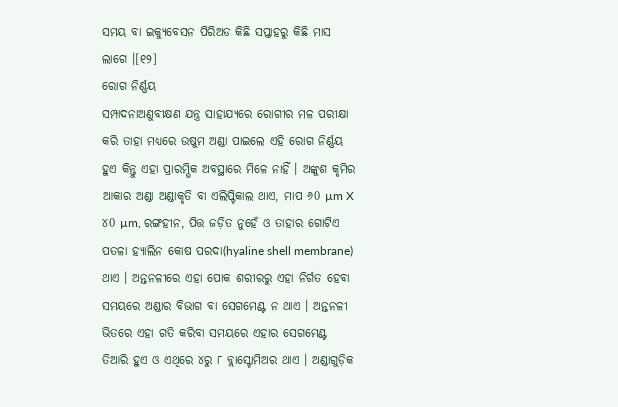ସମୟ ବା ଇକ୍ୟୁବେସନ ପିରିଅଡ କିଛି ସପ୍ତାହରୁ କିଛି ମାସ ଲାଗେ ।[୧୨]
ରୋଗ ନିର୍ଣ୍ଣୟ
ସମ୍ପାଦନାଅଣୁବୀକ୍ଷଣ ଯନ୍ତ୍ର ସାହାଯ୍ୟରେ ରୋଗୀର ମଳ ପରୀକ୍ଷା କରି ତାହା ମଧ୍ୟରେ ଉଷୁମ ଅଣ୍ଡା ପାଇଲେ ଏହି ରୋଗ ନିର୍ଣ୍ଣୟ ହୁଏ କିନ୍ତୁ ଏହା ପ୍ରାରମ୍ଭିକ ଅବସ୍ଥାରେ ମିଳେ ନାହିଁ । ଅଙ୍କୁଶ କୃମିର ଆକାର ଅଣ୍ଡା ଅଣ୍ଡାକୃତି ବା ଏଲିପ୍ଟିକାଲ ଥାଏ, ମାପ ୬0 µm X ୪0 µm, ରଙ୍ଗହୀନ, ପିତ୍ତ ଜଡ଼ିତ ନୁହେଁ ଓ ତାହାର ଗୋଟିଏ ପତଳା ହ୍ୟାଲିନ କୋଷ ପରଦା(hyaline shell membrane) ଥାଏ । ଅନ୍ତନଳୀରେ ଏହା ପୋକ ଶରୀରରୁ ଏହା ନିର୍ଗତ ହେବା ସମୟରେ ଅଣ୍ଡାର ବିଭାଗ ବା ସେଗମେଣ୍ଟ ନ ଥାଏ । ଅନ୍ତନଳୀ ଭିତରେ ଏହା ଗତି କରିବା ସମୟରେ ଏହାର ସେଗମେଣ୍ଟ ତିଆରି ହୁଏ ଓ ଏଥିରେ ୪ରୁ ୮ ବ୍ଲାସ୍ଟୋମିଅର ଥାଏ । ଅଣ୍ଡାଗୁଡ଼ିକ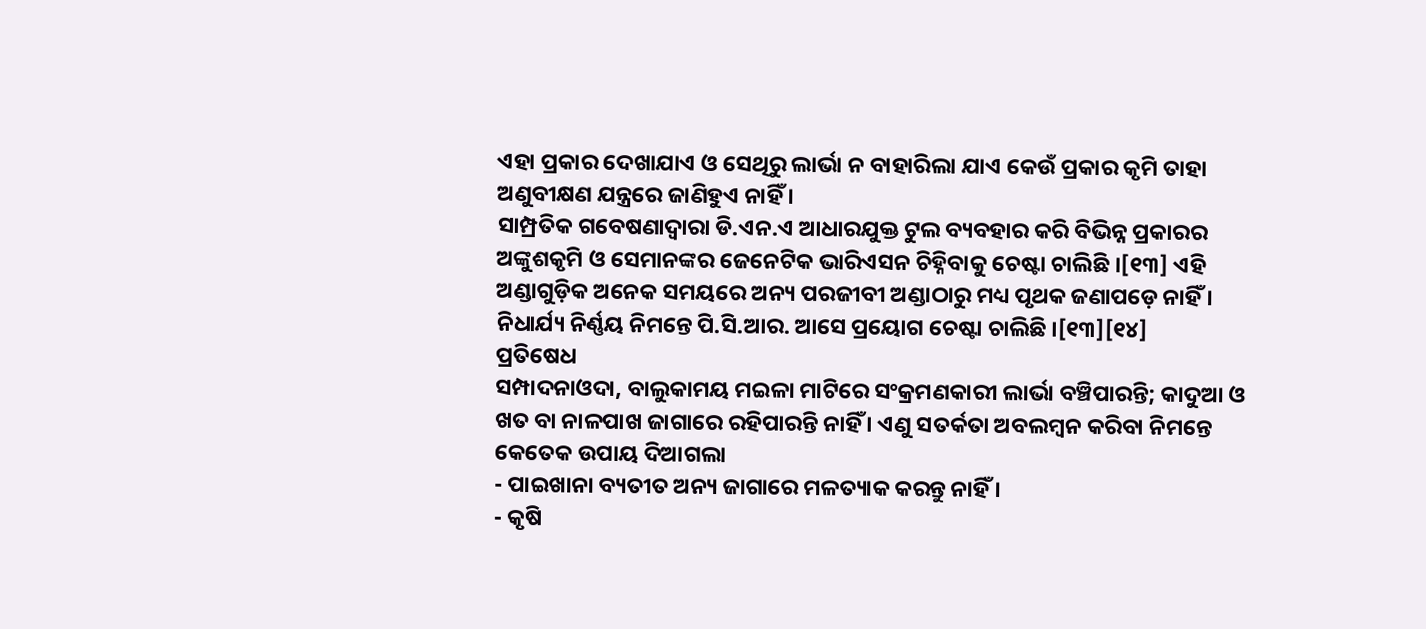ଏହା ପ୍ରକାର ଦେଖାଯାଏ ଓ ସେଥିରୁ ଲାର୍ଭା ନ ବାହାରିଲା ଯାଏ କେଉଁ ପ୍ରକାର କୃମି ତାହା ଅଣୁବୀକ୍ଷଣ ଯନ୍ତ୍ରରେ ଜାଣିହୁଏ ନାହିଁ ।
ସାମ୍ପ୍ରତିକ ଗବେଷଣାଦ୍ୱାରା ଡି.ଏନ.ଏ ଆଧାରଯୁକ୍ତ ଟୁଲ ବ୍ୟବହାର କରି ବିଭିନ୍ନ ପ୍ରକାରର ଅଙ୍କୁଶକୃମି ଓ ସେମାନଙ୍କର ଜେନେଟିକ ଭାରିଏସନ ଚିହ୍ନିବାକୁ ଚେଷ୍ଟା ଚାଲିଛି ।[୧୩] ଏହି ଅଣ୍ଡାଗୁଡ଼ିକ ଅନେକ ସମୟରେ ଅନ୍ୟ ପରଜୀବୀ ଅଣ୍ଡାଠାରୁ ମଧ୍ୟ ପୃଥକ ଜଣାପଡ଼େ ନାହିଁ । ନିଧାର୍ଯ୍ୟ ନିର୍ଣ୍ଣୟ ନିମନ୍ତେ ପି.ସି.ଆର. ଆସେ ପ୍ରୟୋଗ ଚେଷ୍ଟା ଚାଲିଛି ।[୧୩][୧୪]
ପ୍ରତିଷେଧ
ସମ୍ପାଦନାଓଦା, ବାଲୁକାମୟ ମଇଳା ମାଟିରେ ସଂକ୍ରମଣକାରୀ ଲାର୍ଭା ବଞ୍ଚିପାରନ୍ତି; କାଦୁଆ ଓ ଖତ ବା ନାଳପାଖ ଜାଗାରେ ରହିପାରନ୍ତି ନାହିଁ । ଏଣୁ ସତର୍କତା ଅବଲମ୍ବନ କରିବା ନିମନ୍ତେ କେତେକ ଉପାୟ ଦିଆଗଲା
- ପାଇଖାନା ବ୍ୟତୀତ ଅନ୍ୟ ଜାଗାରେ ମଳତ୍ୟାକ କରନ୍ତୁ ନାହିଁ ।
- କୃଷି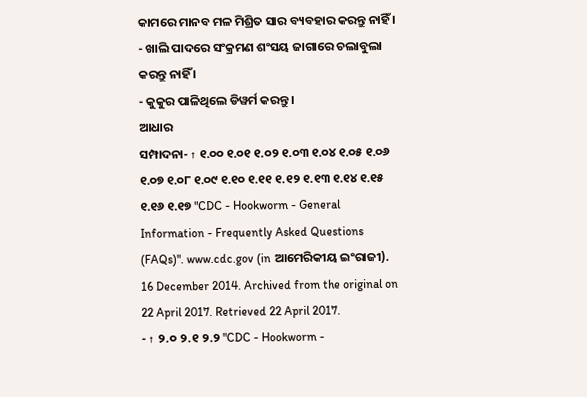କାମରେ ମାନବ ମଳ ମିଶ୍ରିତ ସାର ବ୍ୟବହାର କରନ୍ତୁ ନାହିଁ ।
- ଖାଲି ପାଦରେ ସଂକ୍ରମଣ ଶଂସୟ ଜାଗାରେ ଚଲାବୁଲା କରନ୍ତୁ ନାହିଁ ।
- କୁକୁର ପାଳିଥିଲେ ଡିୱର୍ମ କରନ୍ତୁ ।
ଆଧାର
ସମ୍ପାଦନା- ↑ ୧.୦୦ ୧.୦୧ ୧.୦୨ ୧.୦୩ ୧.୦୪ ୧.୦୫ ୧.୦୬ ୧.୦୭ ୧.୦୮ ୧.୦୯ ୧.୧୦ ୧.୧୧ ୧.୧୨ ୧.୧୩ ୧.୧୪ ୧.୧୫ ୧.୧୬ ୧.୧୭ "CDC - Hookworm - General Information - Frequently Asked Questions (FAQs)". www.cdc.gov (in ଆମେରିକୀୟ ଇଂରାଜୀ). 16 December 2014. Archived from the original on 22 April 2017. Retrieved 22 April 2017.
- ↑ ୨.୦ ୨.୧ ୨.୨ "CDC - Hookworm -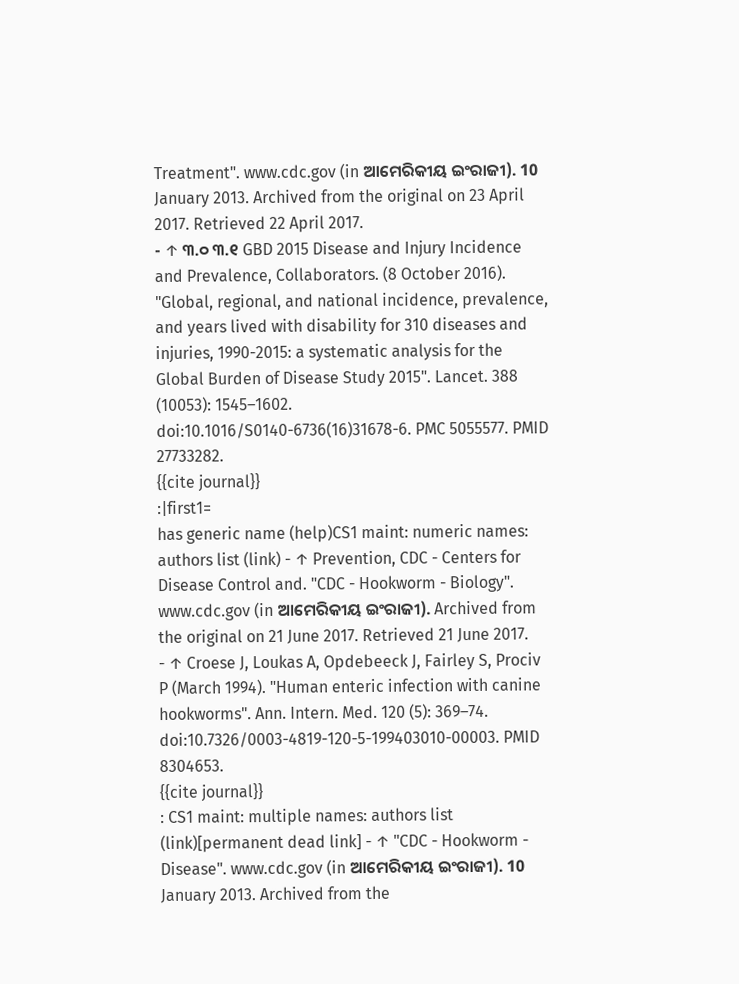Treatment". www.cdc.gov (in ଆମେରିକୀୟ ଇଂରାଜୀ). 10 January 2013. Archived from the original on 23 April 2017. Retrieved 22 April 2017.
- ↑ ୩.୦ ୩.୧ GBD 2015 Disease and Injury Incidence and Prevalence, Collaborators. (8 October 2016). "Global, regional, and national incidence, prevalence, and years lived with disability for 310 diseases and injuries, 1990-2015: a systematic analysis for the Global Burden of Disease Study 2015". Lancet. 388 (10053): 1545–1602. doi:10.1016/S0140-6736(16)31678-6. PMC 5055577. PMID 27733282.
{{cite journal}}
:|first1=
has generic name (help)CS1 maint: numeric names: authors list (link) - ↑ Prevention, CDC - Centers for Disease Control and. "CDC - Hookworm - Biology". www.cdc.gov (in ଆମେରିକୀୟ ଇଂରାଜୀ). Archived from the original on 21 June 2017. Retrieved 21 June 2017.
- ↑ Croese J, Loukas A, Opdebeeck J, Fairley S, Prociv P (March 1994). "Human enteric infection with canine hookworms". Ann. Intern. Med. 120 (5): 369–74. doi:10.7326/0003-4819-120-5-199403010-00003. PMID 8304653.
{{cite journal}}
: CS1 maint: multiple names: authors list (link)[permanent dead link] - ↑ "CDC - Hookworm - Disease". www.cdc.gov (in ଆମେରିକୀୟ ଇଂରାଜୀ). 10 January 2013. Archived from the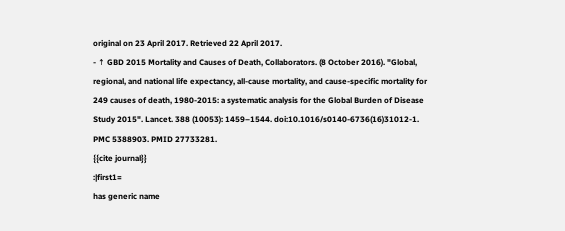original on 23 April 2017. Retrieved 22 April 2017.
- ↑ GBD 2015 Mortality and Causes of Death, Collaborators. (8 October 2016). "Global, regional, and national life expectancy, all-cause mortality, and cause-specific mortality for 249 causes of death, 1980-2015: a systematic analysis for the Global Burden of Disease Study 2015". Lancet. 388 (10053): 1459–1544. doi:10.1016/s0140-6736(16)31012-1. PMC 5388903. PMID 27733281.
{{cite journal}}
:|first1=
has generic name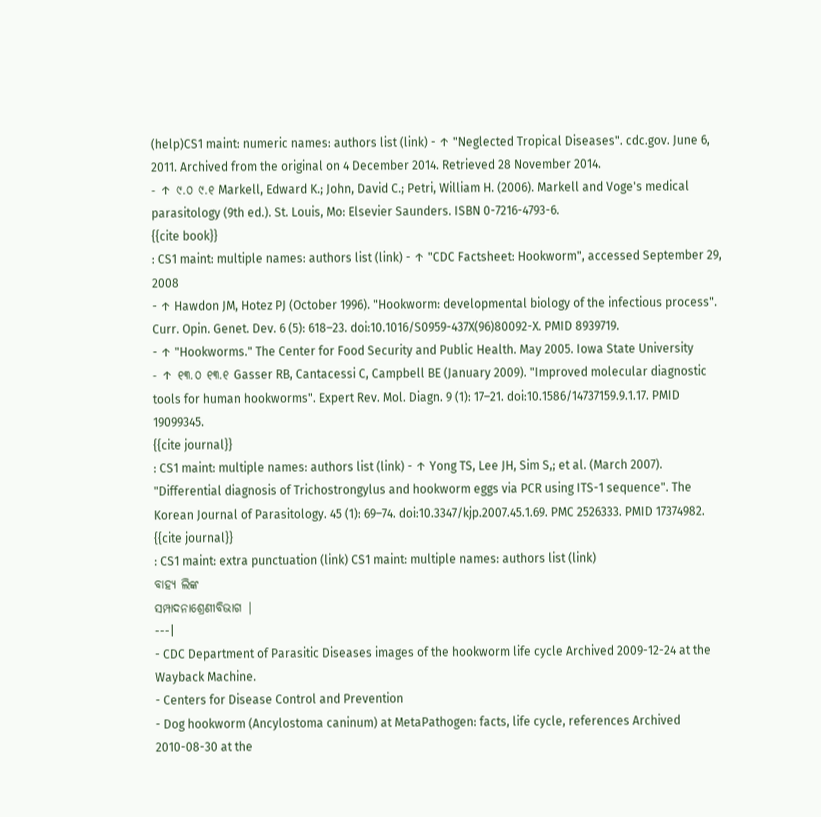(help)CS1 maint: numeric names: authors list (link) - ↑ "Neglected Tropical Diseases". cdc.gov. June 6, 2011. Archived from the original on 4 December 2014. Retrieved 28 November 2014.
- ↑ ୯.୦ ୯.୧ Markell, Edward K.; John, David C.; Petri, William H. (2006). Markell and Voge's medical parasitology (9th ed.). St. Louis, Mo: Elsevier Saunders. ISBN 0-7216-4793-6.
{{cite book}}
: CS1 maint: multiple names: authors list (link) - ↑ "CDC Factsheet: Hookworm", accessed September 29, 2008
- ↑ Hawdon JM, Hotez PJ (October 1996). "Hookworm: developmental biology of the infectious process". Curr. Opin. Genet. Dev. 6 (5): 618–23. doi:10.1016/S0959-437X(96)80092-X. PMID 8939719.
- ↑ "Hookworms." The Center for Food Security and Public Health. May 2005. Iowa State University
- ↑ ୧୩.୦ ୧୩.୧ Gasser RB, Cantacessi C, Campbell BE (January 2009). "Improved molecular diagnostic tools for human hookworms". Expert Rev. Mol. Diagn. 9 (1): 17–21. doi:10.1586/14737159.9.1.17. PMID 19099345.
{{cite journal}}
: CS1 maint: multiple names: authors list (link) - ↑ Yong TS, Lee JH, Sim S,; et al. (March 2007). "Differential diagnosis of Trichostrongylus and hookworm eggs via PCR using ITS-1 sequence". The Korean Journal of Parasitology. 45 (1): 69–74. doi:10.3347/kjp.2007.45.1.69. PMC 2526333. PMID 17374982.
{{cite journal}}
: CS1 maint: extra punctuation (link) CS1 maint: multiple names: authors list (link)
ବାହ୍ୟ ଲିଙ୍କ
ସମ୍ପାଦନାଶ୍ରେଣୀବିଭାଗ |
---|
- CDC Department of Parasitic Diseases images of the hookworm life cycle Archived 2009-12-24 at the Wayback Machine.
- Centers for Disease Control and Prevention
- Dog hookworm (Ancylostoma caninum) at MetaPathogen: facts, life cycle, references Archived 2010-08-30 at the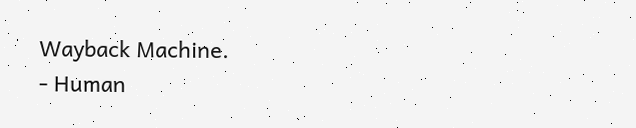Wayback Machine.
- Human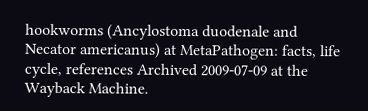hookworms (Ancylostoma duodenale and Necator americanus) at MetaPathogen: facts, life cycle, references Archived 2009-07-09 at the Wayback Machine.